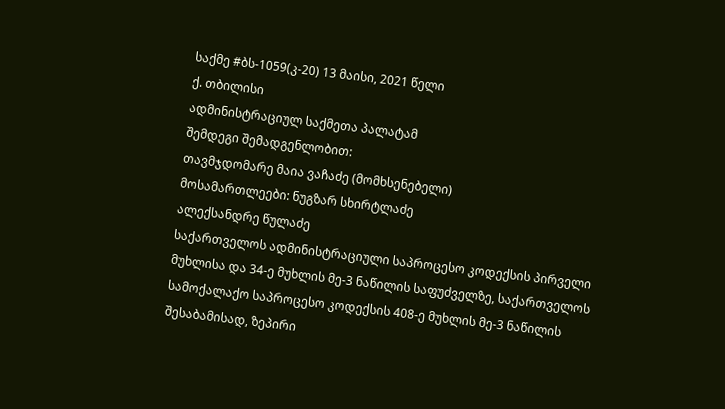საქმე #ბს-1059(კ-20) 13 მაისი, 2021 წელი
ქ. თბილისი
ადმინისტრაციულ საქმეთა პალატამ
შემდეგი შემადგენლობით:
თავმჯდომარე მაია ვაჩაძე (მომხსენებელი)
მოსამართლეები: ნუგზარ სხირტლაძე
ალექსანდრე წულაძე
საქართველოს ადმინისტრაციული საპროცესო კოდექსის პირველი მუხლისა და 34-ე მუხლის მე-3 ნაწილის საფუძველზე, საქართველოს სამოქალაქო საპროცესო კოდექსის 408-ე მუხლის მე-3 ნაწილის შესაბამისად, ზეპირი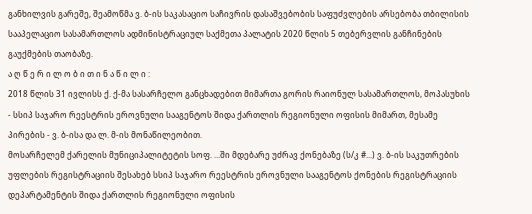განხილვის გარეშე, შეამოწმა ვ. ბ-ის საკასაციო საჩივრის დასაშვებობის საფუძვლების არსებობა თბილისის სააპელაციო სასამართლოს ადმინისტრაციულ საქმეთა პალატის 2020 წლის 5 თებერვლის განჩინების გაუქმების თაობაზე.
ა ღ წ ე რ ი ლ ო ბ ი თ ი ნ ა წ ი ლ ი :
2018 წლის 31 ივლისს ქ. ქ-მა სასარჩელო განცხადებით მიმართა გორის რაიონულ სასამართლოს, მოპასუხის - სსიპ საჯარო რეესტრის ეროვნული სააგენტოს შიდა ქართლის რეგიონული ოფისის მიმართ, მესამე პირების - ვ. ბ-ისა და ლ. მ-ის მონაწილეობით.
მოსარჩელემ ქარელის მუნიციპალიტეტის სოფ. ...ში მდებარე უძრავ ქონებაზე (ს/კ #...) ვ. ბ-ის საკუთრების უფლების რეგისტრაციის შესახებ სსიპ საჯარო რეესტრის ეროვნული სააგენტოს ქონების რეგისტრაციის დეპარტამენტის შიდა ქართლის რეგიონული ოფისის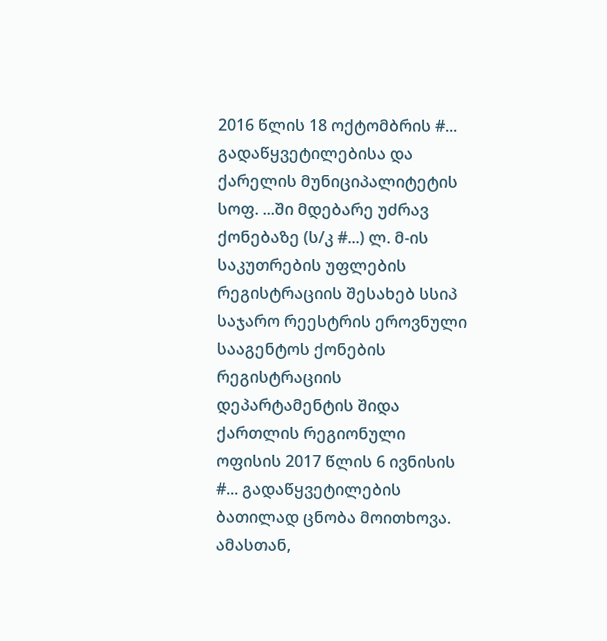2016 წლის 18 ოქტომბრის #... გადაწყვეტილებისა და ქარელის მუნიციპალიტეტის სოფ. ...ში მდებარე უძრავ ქონებაზე (ს/კ #...) ლ. მ-ის საკუთრების უფლების რეგისტრაციის შესახებ სსიპ საჯარო რეესტრის ეროვნული სააგენტოს ქონების რეგისტრაციის დეპარტამენტის შიდა ქართლის რეგიონული ოფისის 2017 წლის 6 ივნისის #... გადაწყვეტილების ბათილად ცნობა მოითხოვა. ამასთან,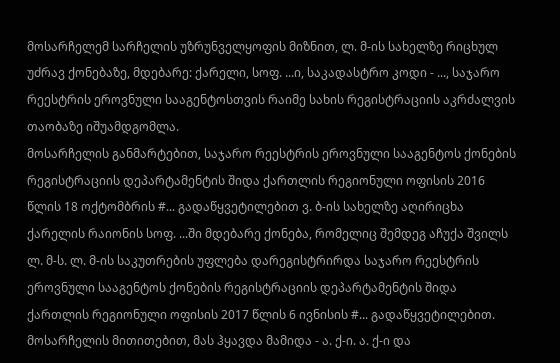მოსარჩელემ სარჩელის უზრუნველყოფის მიზნით, ლ. მ-ის სახელზე რიცხულ უძრავ ქონებაზე, მდებარე: ქარელი, სოფ. ...ი, საკადასტრო კოდი - ..., საჯარო რეესტრის ეროვნული სააგენტოსთვის რაიმე სახის რეგისტრაციის აკრძალვის თაობაზე იშუამდგომლა.
მოსარჩელის განმარტებით, საჯარო რეესტრის ეროვნული სააგენტოს ქონების რეგისტრაციის დეპარტამენტის შიდა ქართლის რეგიონული ოფისის 2016 წლის 18 ოქტომბრის #... გადაწყვეტილებით ვ. ბ-ის სახელზე აღირიცხა ქარელის რაიონის სოფ. ...ში მდებარე ქონება, რომელიც შემდეგ აჩუქა შვილს ლ. მ-ს. ლ. მ-ის საკუთრების უფლება დარეგისტრირდა საჯარო რეესტრის ეროვნული სააგენტოს ქონების რეგისტრაციის დეპარტამენტის შიდა ქართლის რეგიონული ოფისის 2017 წლის 6 ივნისის #... გადაწყვეტილებით. მოსარჩელის მითითებით, მას ჰყავდა მამიდა - ა. ქ-ი. ა. ქ-ი და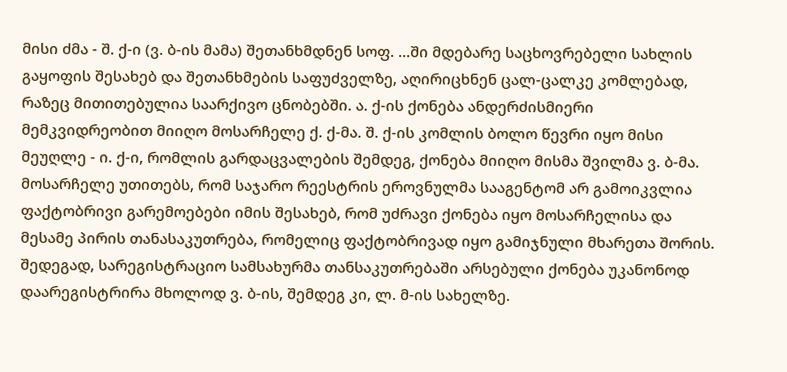მისი ძმა - შ. ქ-ი (ვ. ბ-ის მამა) შეთანხმდნენ სოფ. ...ში მდებარე საცხოვრებელი სახლის გაყოფის შესახებ და შეთანხმების საფუძველზე, აღირიცხნენ ცალ-ცალკე კომლებად, რაზეც მითითებულია საარქივო ცნობებში. ა. ქ-ის ქონება ანდერძისმიერი მემკვიდრეობით მიიღო მოსარჩელე ქ. ქ-მა. შ. ქ-ის კომლის ბოლო წევრი იყო მისი მეუღლე - ი. ქ-ი, რომლის გარდაცვალების შემდეგ, ქონება მიიღო მისმა შვილმა ვ. ბ-მა.
მოსარჩელე უთითებს, რომ საჯარო რეესტრის ეროვნულმა სააგენტომ არ გამოიკვლია ფაქტობრივი გარემოებები იმის შესახებ, რომ უძრავი ქონება იყო მოსარჩელისა და მესამე პირის თანასაკუთრება, რომელიც ფაქტობრივად იყო გამიჯნული მხარეთა შორის. შედეგად, სარეგისტრაციო სამსახურმა თანსაკუთრებაში არსებული ქონება უკანონოდ დაარეგისტრირა მხოლოდ ვ. ბ-ის, შემდეგ კი, ლ. მ-ის სახელზე.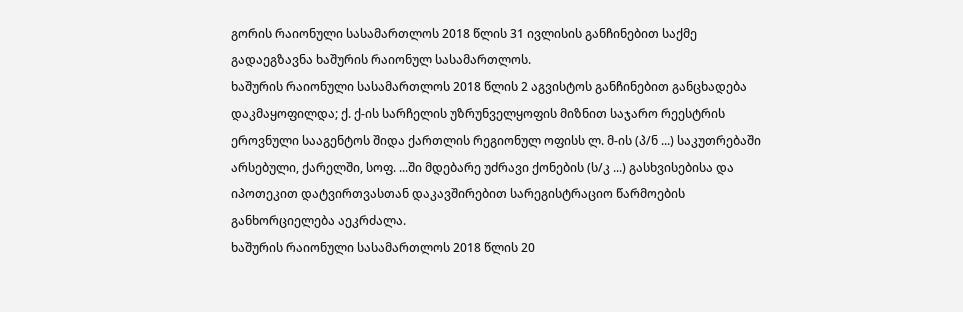გორის რაიონული სასამართლოს 2018 წლის 31 ივლისის განჩინებით საქმე გადაეგზავნა ხაშურის რაიონულ სასამართლოს.
ხაშურის რაიონული სასამართლოს 2018 წლის 2 აგვისტოს განჩინებით განცხადება დაკმაყოფილდა; ქ. ქ-ის სარჩელის უზრუნველყოფის მიზნით საჯარო რეესტრის ეროვნული სააგენტოს შიდა ქართლის რეგიონულ ოფისს ლ. მ-ის (პ/ნ ...) საკუთრებაში არსებული, ქარელში, სოფ. ...ში მდებარე უძრავი ქონების (ს/კ ...) გასხვისებისა და იპოთეკით დატვირთვასთან დაკავშირებით სარეგისტრაციო წარმოების განხორციელება აეკრძალა.
ხაშურის რაიონული სასამართლოს 2018 წლის 20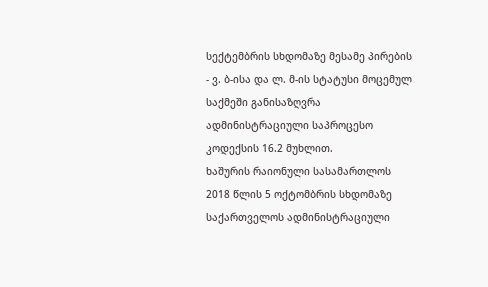სექტემბრის სხდომაზე მესამე პირების - ვ. ბ-ისა და ლ. მ-ის სტატუსი მოცემულ საქმეში განისაზღვრა ადმინისტრაციული საპროცესო კოდექსის 16.2 მუხლით.
ხაშურის რაიონული სასამართლოს 2018 წლის 5 ოქტომბრის სხდომაზე საქართველოს ადმინისტრაციული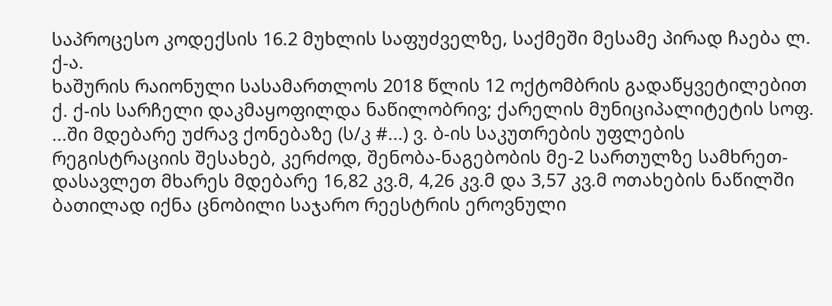საპროცესო კოდექსის 16.2 მუხლის საფუძველზე, საქმეში მესამე პირად ჩაება ლ. ქ-ა.
ხაშურის რაიონული სასამართლოს 2018 წლის 12 ოქტომბრის გადაწყვეტილებით ქ. ქ-ის სარჩელი დაკმაყოფილდა ნაწილობრივ; ქარელის მუნიციპალიტეტის სოფ. ...ში მდებარე უძრავ ქონებაზე (ს/კ #...) ვ. ბ-ის საკუთრების უფლების რეგისტრაციის შესახებ, კერძოდ, შენობა-ნაგებობის მე-2 სართულზე სამხრეთ-დასავლეთ მხარეს მდებარე 16,82 კვ.მ, 4,26 კვ.მ და 3,57 კვ.მ ოთახების ნაწილში ბათილად იქნა ცნობილი საჯარო რეესტრის ეროვნული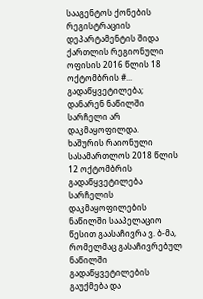სააგენტოს ქონების რეგისტრაციის დეპარტამენტის შიდა ქართლის რეგიონული ოფისის 2016 წლის 18 ოქტომბრის #... გადაწყვეტილება; დანარენ ნაწილში სარჩელი არ დაკმაყოფილდა.
ხაშურის რაიონული სასამართლოს 2018 წლის 12 ოქტომბრის გადაწყვეტილება სარჩელის დაკმაყოფილების ნაწილში სააპელაციო წესით გაასაჩივრა ვ. ბ-მა, რომელმაც გასაჩივრებულ ნაწილში გადაწყვეტილების გაუქმება და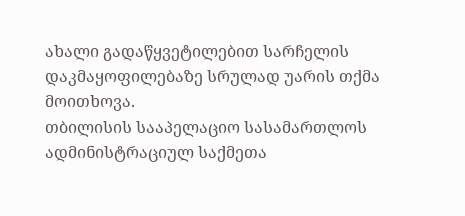ახალი გადაწყვეტილებით სარჩელის დაკმაყოფილებაზე სრულად უარის თქმა მოითხოვა.
თბილისის სააპელაციო სასამართლოს ადმინისტრაციულ საქმეთა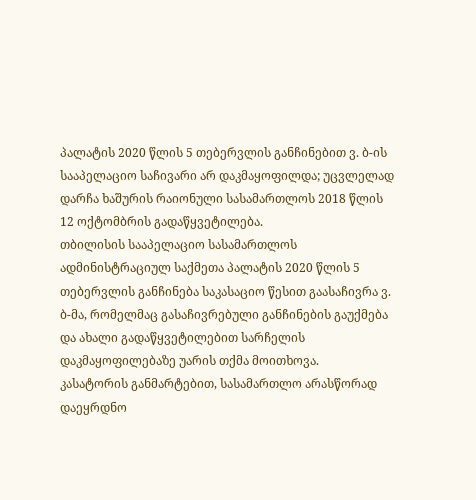პალატის 2020 წლის 5 თებერვლის განჩინებით ვ. ბ-ის სააპელაციო საჩივარი არ დაკმაყოფილდა; უცვლელად დარჩა ხაშურის რაიონული სასამართლოს 2018 წლის 12 ოქტომბრის გადაწყვეტილება.
თბილისის სააპელაციო სასამართლოს ადმინისტრაციულ საქმეთა პალატის 2020 წლის 5 თებერვლის განჩინება საკასაციო წესით გაასაჩივრა ვ. ბ-მა, რომელმაც გასაჩივრებული განჩინების გაუქმება და ახალი გადაწყვეტილებით სარჩელის დაკმაყოფილებაზე უარის თქმა მოითხოვა.
კასატორის განმარტებით, სასამართლო არასწორად დაეყრდნო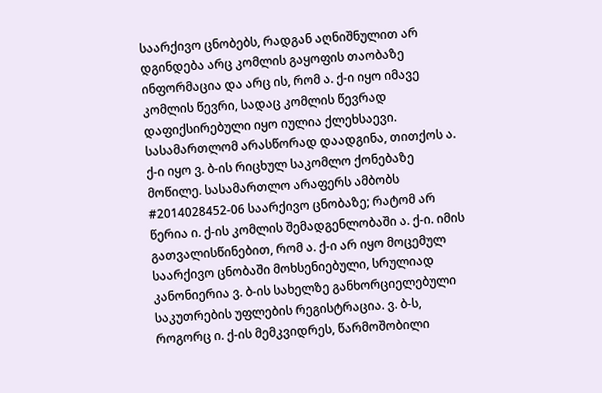საარქივო ცნობებს, რადგან აღნიშნულით არ დგინდება არც კომლის გაყოფის თაობაზე ინფორმაცია და არც ის, რომ ა. ქ-ი იყო იმავე კომლის წევრი, სადაც კომლის წევრად დაფიქსირებული იყო იულია ქლეხსაევი. სასამართლომ არასწორად დაადგინა, თითქოს ა. ქ-ი იყო ვ. ბ-ის რიცხულ საკომლო ქონებაზე მოწილე. სასამართლო არაფერს ამბობს #2014028452-06 საარქივო ცნობაზე; რატომ არ წერია ი. ქ-ის კომლის შემადგენლობაში ა. ქ-ი. იმის გათვალისწინებით, რომ ა. ქ-ი არ იყო მოცემულ საარქივო ცნობაში მოხსენიებული, სრულიად კანონიერია ვ. ბ-ის სახელზე განხორციელებული საკუთრების უფლების რეგისტრაცია. ვ. ბ-ს, როგორც ი. ქ-ის მემკვიდრეს, წარმოშობილი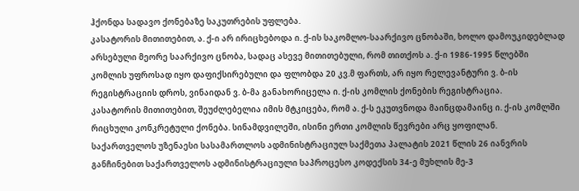ჰქონდა სადავო ქონებაზე საკუთრების უფლება.
კასატორის მითითებით, ა. ქ-ი არ ირიცხებოდა ი. ქ-ის საკომლო-საარქივო ცნობაში, ხოლო დამოუკიდებლად არსებული მეორე საარქივო ცნობა, სადაც ასევე მითითებული, რომ თითქოს ა. ქ-ი 1986-1995 წლებში კომლის უფროსად იყო დაფიქსირებული და ფლობდა 20 კვ.მ ფართს, არ იყო რელევანტური ვ. ბ-ის რეგისტრაციის დროს, ვინაიდან ვ. ბ-მა განახორიცელა ი. ქ-ის კომლის ქონების რეგისტრაცია.
კასატორის მითითებით, შეუძლებელია იმის მტკიცება, რომ ა. ქ-ს ეკუთვნოდა მაინცდამაინც ი. ქ-ის კომლში რიცხული კონკრეტული ქონება. სინამდვილეში, ისინი ერთი კომლის წევრები არც ყოფილან.
საქართველოს უზენაესი სასამართლოს ადმინისტრაციულ საქმეთა პალატის 2021 წლის 26 იანვრის განჩინებით საქართველოს ადმინისტრაციული საპროცესო კოდექსის 34-ე მუხლის მე-3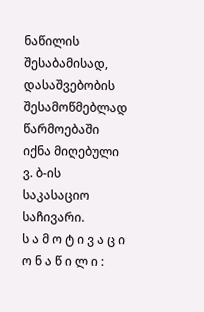ნაწილის შესაბამისად, დასაშვებობის შესამოწმებლად წარმოებაში იქნა მიღებული ვ. ბ-ის საკასაციო საჩივარი.
ს ა მ ო ტ ი ვ ა ც ი ო ნ ა წ ი ლ ი :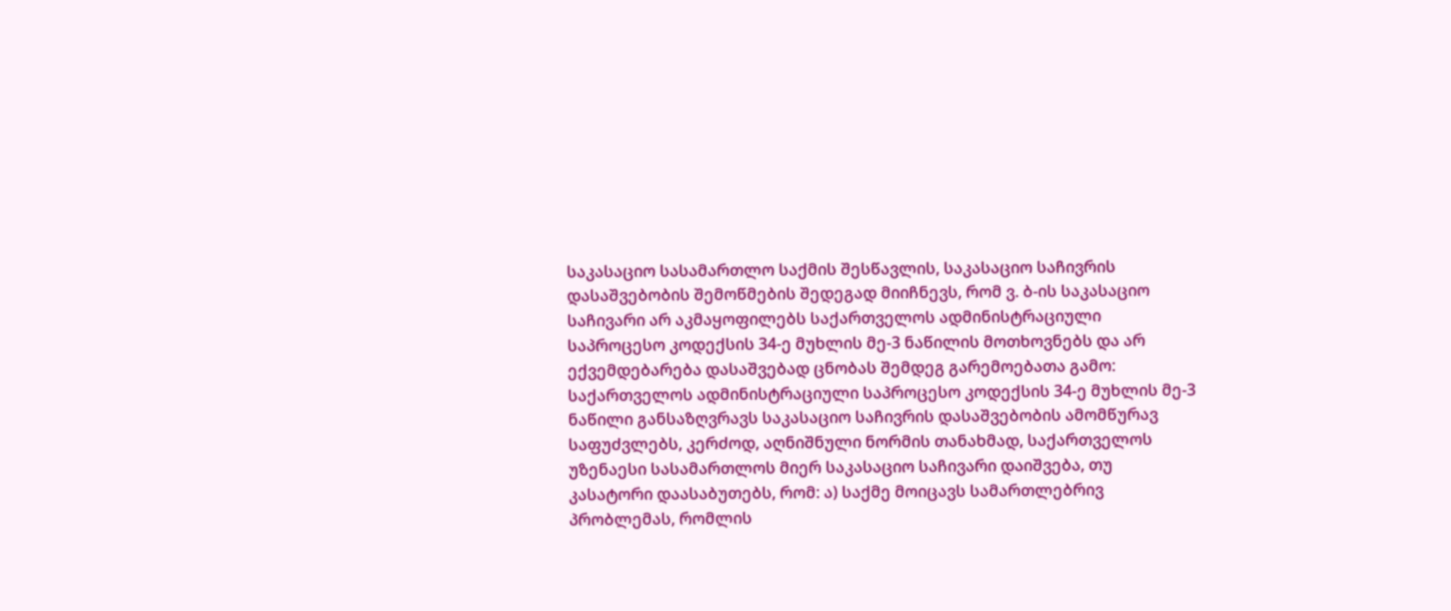საკასაციო სასამართლო საქმის შესწავლის, საკასაციო საჩივრის დასაშვებობის შემოწმების შედეგად მიიჩნევს, რომ ვ. ბ-ის საკასაციო საჩივარი არ აკმაყოფილებს საქართველოს ადმინისტრაციული საპროცესო კოდექსის 34-ე მუხლის მე-3 ნაწილის მოთხოვნებს და არ ექვემდებარება დასაშვებად ცნობას შემდეგ გარემოებათა გამო:
საქართველოს ადმინისტრაციული საპროცესო კოდექსის 34-ე მუხლის მე-3 ნაწილი განსაზღვრავს საკასაციო საჩივრის დასაშვებობის ამომწურავ საფუძვლებს, კერძოდ, აღნიშნული ნორმის თანახმად, საქართველოს უზენაესი სასამართლოს მიერ საკასაციო საჩივარი დაიშვება, თუ კასატორი დაასაბუთებს, რომ: ა) საქმე მოიცავს სამართლებრივ პრობლემას, რომლის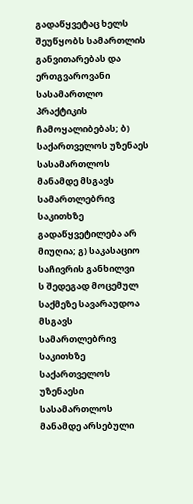გადაწყვეტაც ხელს შეუწყობს სამართლის განვითარებას და ერთგვაროვანი სასამართლო პრაქტიკის ჩამოყალიბებას; ბ) საქართველოს უზენაეს სასამართლოს მანამდე მსგავს სამართლებრივ საკითხზე გადაწყვეტილება არ მიუღია; გ) საკასაციო საჩივრის განხილვი
ს შედეგად მოცემულ საქმეზე სავარაუდოა მსგავს სამართლებრივ საკითხზე საქართველოს უზენაესი სასამართლოს მანამდე არსებული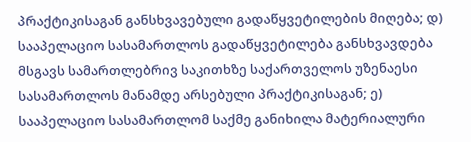პრაქტიკისაგან განსხვავებული გადაწყვეტილების მიღება; დ) სააპელაციო სასამართლოს გადაწყვეტილება განსხვავდება მსგავს სამართლებრივ საკითხზე საქართველოს უზენაესი სასამართლოს მანამდე არსებული პრაქტიკისაგან; ე) სააპელაციო სასამართლომ საქმე განიხილა მატერიალური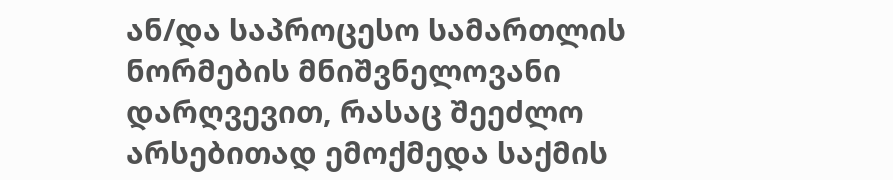ან/და საპროცესო სამართლის ნორმების მნიშვნელოვანი დარღვევით, რასაც შეეძლო არსებითად ემოქმედა საქმის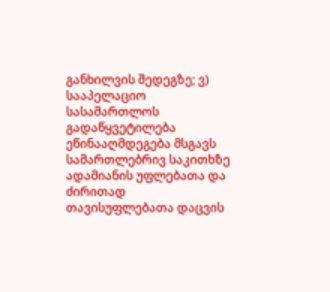განხილვის შედეგზე; ვ) სააპელაციო სასამართლოს გადაწყვეტილება ეწინააღმდეგება მსგავს სამართლებრივ საკითხზე ადამიანის უფლებათა და ძირითად თავისუფლებათა დაცვის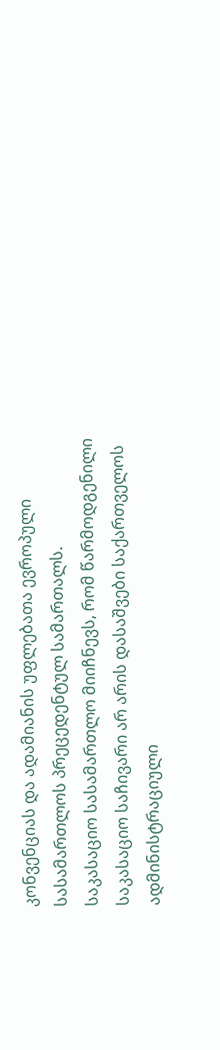კონვენციას და ადამიანის უფლებათა ევროპული სასამართლოს პრეცედენტულ სამართალს.
საკასაციო სასამართლო მიიჩნევს, რომ წარმოდგენილი საკასაციო საჩივარი არ არის დასაშვები საქართველოს ადმინისტრაციული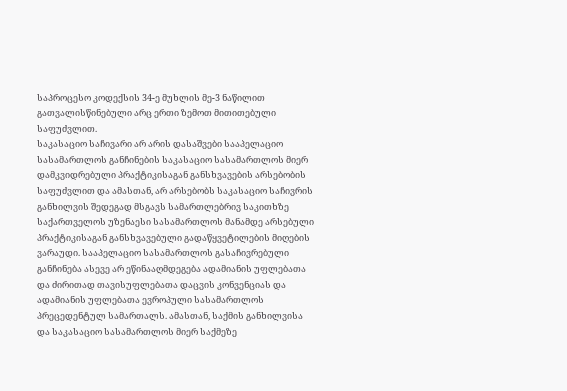საპროცესო კოდექსის 34-ე მუხლის მე-3 ნაწილით გათვალისწინებული არც ერთი ზემოთ მითითებული საფუძვლით.
საკასაციო საჩივარი არ არის დასაშვები სააპელაციო სასამართლოს განჩინების საკასაციო სასამართლოს მიერ დამკვიდრებული პრაქტიკისაგან განსხვავების არსებობის საფუძვლით და ამასთან, არ არსებობს საკასაციო საჩივრის განხილვის შედეგად მსგავს სამართლებრივ საკითხზე საქართველოს უზენაესი სასამართლოს მანამდე არსებული პრაქტიკისაგან განსხვავებული გადაწყვეტილების მიღების ვარაუდი. სააპელაციო სასამართლოს გასაჩივრებული განჩინება ასევე არ ეწინააღმდეგება ადამიანის უფლებათა და ძირითად თავისუფლებათა დაცვის კონვენციას და ადამიანის უფლებათა ევროპული სასამართლოს პრეცედენტულ სამართალს. ამასთან, საქმის განხილვისა და საკასაციო სასამართლოს მიერ საქმეზე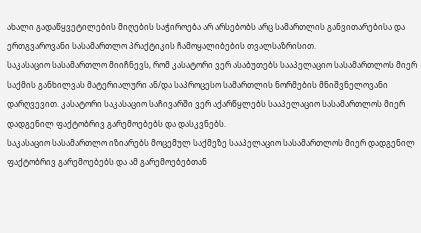ახალი გადაწყვეტილების მიღების საჭიროება არ არსებობს არც სამართლის განვითარებისა და ერთგვაროვანი სასამართლო პრაქტიკის ჩამოყალიბების თვალსაზრისით.
საკასაციო სასამართლო მიიჩნევს, რომ კასატორი ვერ ასაბუთებს სააპელაციო სასამართლოს მიერ საქმის განხილვას მატერიალური ან/და საპროცესო სამართლის ნორმების მნიშვნელოვანი დარღვევით. კასატორი საკასაციო საჩივარში ვერ აქარწყლებს სააპელაციო სასამართლოს მიერ დადგენილ ფაქტობრივ გარემოებებს და დასკვნებს.
საკასაციო სასამართლო იზიარებს მოცემულ საქმეზე სააპელაციო სასამართლოს მიერ დადგენილ ფაქტობრივ გარემოებებს და ამ გარემოებებთან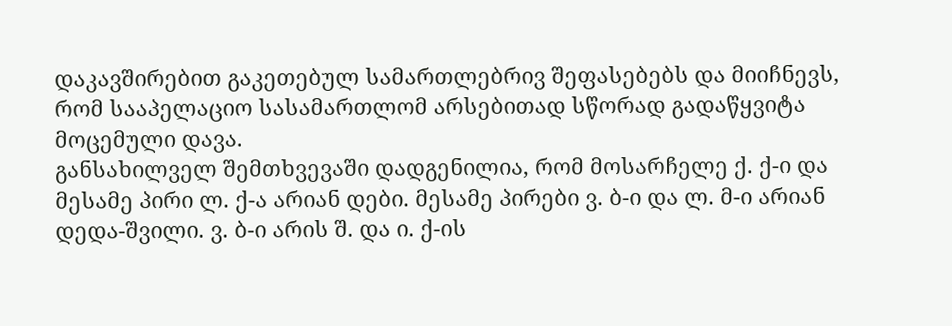დაკავშირებით გაკეთებულ სამართლებრივ შეფასებებს და მიიჩნევს, რომ სააპელაციო სასამართლომ არსებითად სწორად გადაწყვიტა მოცემული დავა.
განსახილველ შემთხვევაში დადგენილია, რომ მოსარჩელე ქ. ქ-ი და მესამე პირი ლ. ქ-ა არიან დები. მესამე პირები ვ. ბ-ი და ლ. მ-ი არიან დედა-შვილი. ვ. ბ-ი არის შ. და ი. ქ-ის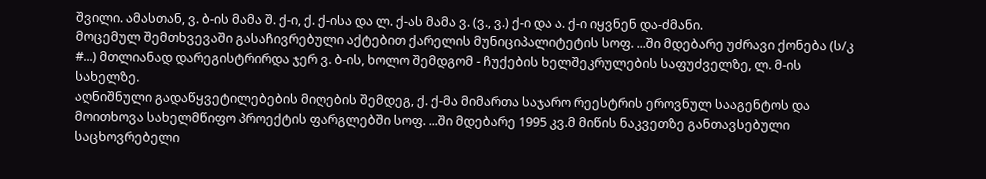შვილი. ამასთან, ვ. ბ-ის მამა შ. ქ-ი, ქ. ქ-ისა და ლ. ქ-ას მამა ვ. (ვ., ვ.) ქ-ი და ა. ქ-ი იყვნენ და-ძმანი.
მოცემულ შემთხვევაში გასაჩივრებული აქტებით ქარელის მუნიციპალიტეტის სოფ. ...ში მდებარე უძრავი ქონება (ს/კ #...) მთლიანად დარეგისტრირდა ჯერ ვ. ბ-ის, ხოლო შემდგომ - ჩუქების ხელშეკრულების საფუძველზე, ლ. მ-ის სახელზე.
აღნიშნული გადაწყვეტილებების მიღების შემდეგ, ქ. ქ-მა მიმართა საჯარო რეესტრის ეროვნულ სააგენტოს და მოითხოვა სახელმწიფო პროექტის ფარგლებში სოფ. ...ში მდებარე 1995 კვ.მ მიწის ნაკვეთზე განთავსებული საცხოვრებელი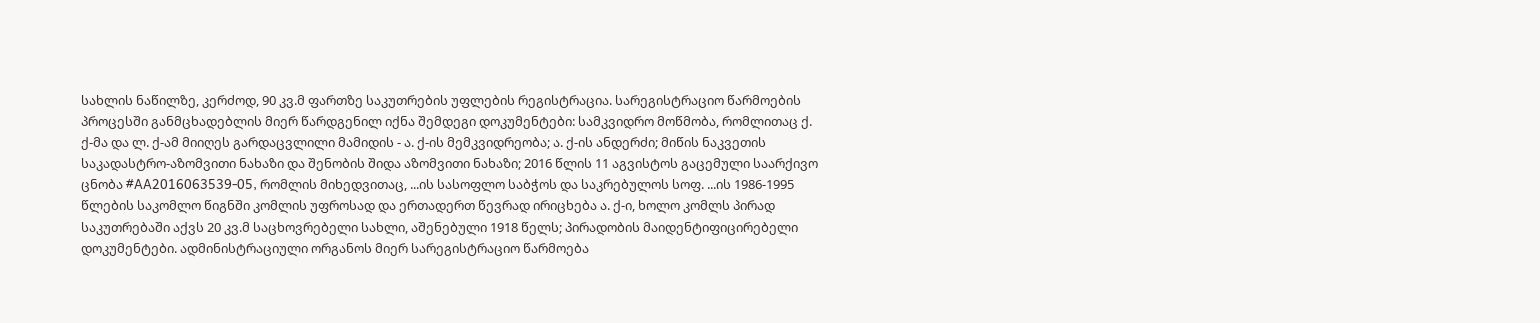სახლის ნაწილზე, კერძოდ, 90 კვ.მ ფართზე საკუთრების უფლების რეგისტრაცია. სარეგისტრაციო წარმოების პროცესში განმცხადებლის მიერ წარდგენილ იქნა შემდეგი დოკუმენტები: სამკვიდრო მოწმობა, რომლითაც ქ. ქ-მა და ლ. ქ-ამ მიიღეს გარდაცვლილი მამიდის - ა. ქ-ის მემკვიდრეობა; ა. ქ-ის ანდერძი; მიწის ნაკვეთის საკადასტრო-აზომვითი ნახაზი და შენობის შიდა აზომვითი ნახაზი; 2016 წლის 11 აგვისტოს გაცემული საარქივო ცნობა #AA2016063539-05, რომლის მიხედვითაც, ...ის სასოფლო საბჭოს და საკრებულოს სოფ. ...ის 1986-1995 წლების საკომლო წიგნში კომლის უფროსად და ერთადერთ წევრად ირიცხება ა. ქ-ი, ხოლო კომლს პირად საკუთრებაში აქვს 20 კვ.მ საცხოვრებელი სახლი, აშენებული 1918 წელს; პირადობის მაიდენტიფიცირებელი დოკუმენტები. ადმინისტრაციული ორგანოს მიერ სარეგისტრაციო წარმოება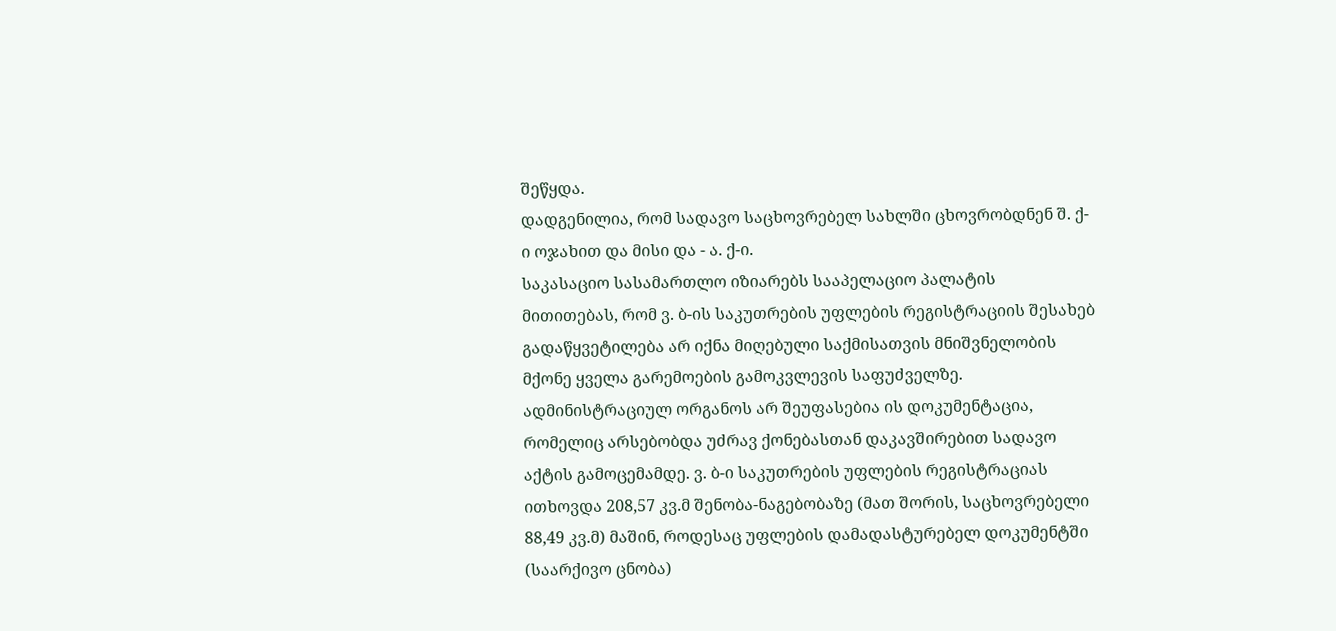შეწყდა.
დადგენილია, რომ სადავო საცხოვრებელ სახლში ცხოვრობდნენ შ. ქ-ი ოჯახით და მისი და - ა. ქ-ი.
საკასაციო სასამართლო იზიარებს სააპელაციო პალატის მითითებას, რომ ვ. ბ-ის საკუთრების უფლების რეგისტრაციის შესახებ გადაწყვეტილება არ იქნა მიღებული საქმისათვის მნიშვნელობის მქონე ყველა გარემოების გამოკვლევის საფუძველზე. ადმინისტრაციულ ორგანოს არ შეუფასებია ის დოკუმენტაცია, რომელიც არსებობდა უძრავ ქონებასთან დაკავშირებით სადავო აქტის გამოცემამდე. ვ. ბ-ი საკუთრების უფლების რეგისტრაციას ითხოვდა 208,57 კვ.მ შენობა-ნაგებობაზე (მათ შორის, საცხოვრებელი 88,49 კვ.მ) მაშინ, როდესაც უფლების დამადასტურებელ დოკუმენტში (საარქივო ცნობა)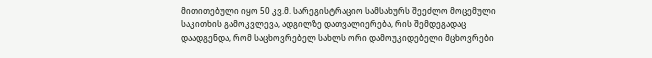მითითებული იყო 50 კვ.მ. სარეგისტრაციო სამსახურს შეეძლო მოცემული საკითხის გამოკვლევა, ადგილზე დათვალიერება, რის შემდეგადაც დაადგენდა, რომ საცხოვრებელ სახლს ორი დამოუკიდებელი მცხოვრები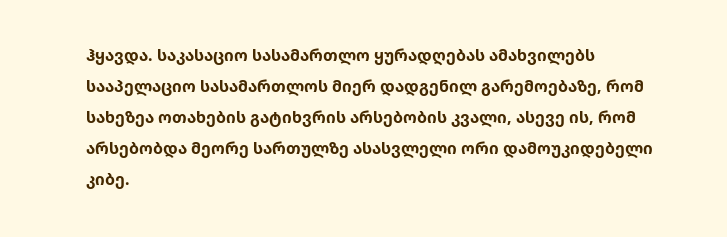ჰყავდა. საკასაციო სასამართლო ყურადღებას ამახვილებს სააპელაციო სასამართლოს მიერ დადგენილ გარემოებაზე, რომ სახეზეა ოთახების გატიხვრის არსებობის კვალი, ასევე ის, რომ არსებობდა მეორე სართულზე ასასვლელი ორი დამოუკიდებელი კიბე.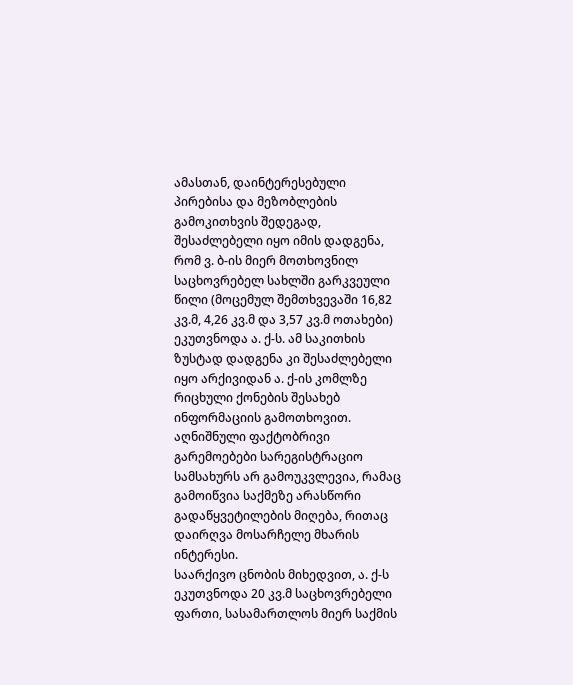ამასთან, დაინტერესებული პირებისა და მეზობლების გამოკითხვის შედეგად, შესაძლებელი იყო იმის დადგენა, რომ ვ. ბ-ის მიერ მოთხოვნილ საცხოვრებელ სახლში გარკვეული წილი (მოცემულ შემთხვევაში 16,82 კვ.მ, 4,26 კვ.მ და 3,57 კვ.მ ოთახები) ეკუთვნოდა ა. ქ-ს. ამ საკითხის ზუსტად დადგენა კი შესაძლებელი იყო არქივიდან ა. ქ-ის კომლზე რიცხული ქონების შესახებ ინფორმაციის გამოთხოვით. აღნიშნული ფაქტობრივი გარემოებები სარეგისტრაციო სამსახურს არ გამოუკვლევია, რამაც გამოიწვია საქმეზე არასწორი გადაწყვეტილების მიღება, რითაც დაირღვა მოსარჩელე მხარის ინტერესი.
საარქივო ცნობის მიხედვით, ა. ქ-ს ეკუთვნოდა 20 კვ.მ საცხოვრებელი ფართი, სასამართლოს მიერ საქმის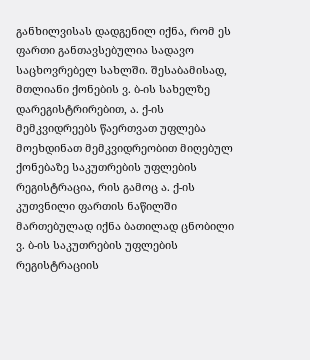განხილვისას დადგენილ იქნა, რომ ეს ფართი განთავსებულია სადავო საცხოვრებელ სახლში. შესაბამისად, მთლიანი ქონების ვ. ბ-ის სახელზე დარეგისტრირებით, ა. ქ-ის მემკვიდრეებს წაერთვათ უფლება მოეხდინათ მემკვიდრეობით მიღებულ ქონებაზე საკუთრების უფლების რეგისტრაცია, რის გამოც ა. ქ-ის კუთვნილი ფართის ნაწილში მართებულად იქნა ბათილად ცნობილი ვ. ბ-ის საკუთრების უფლების რეგისტრაციის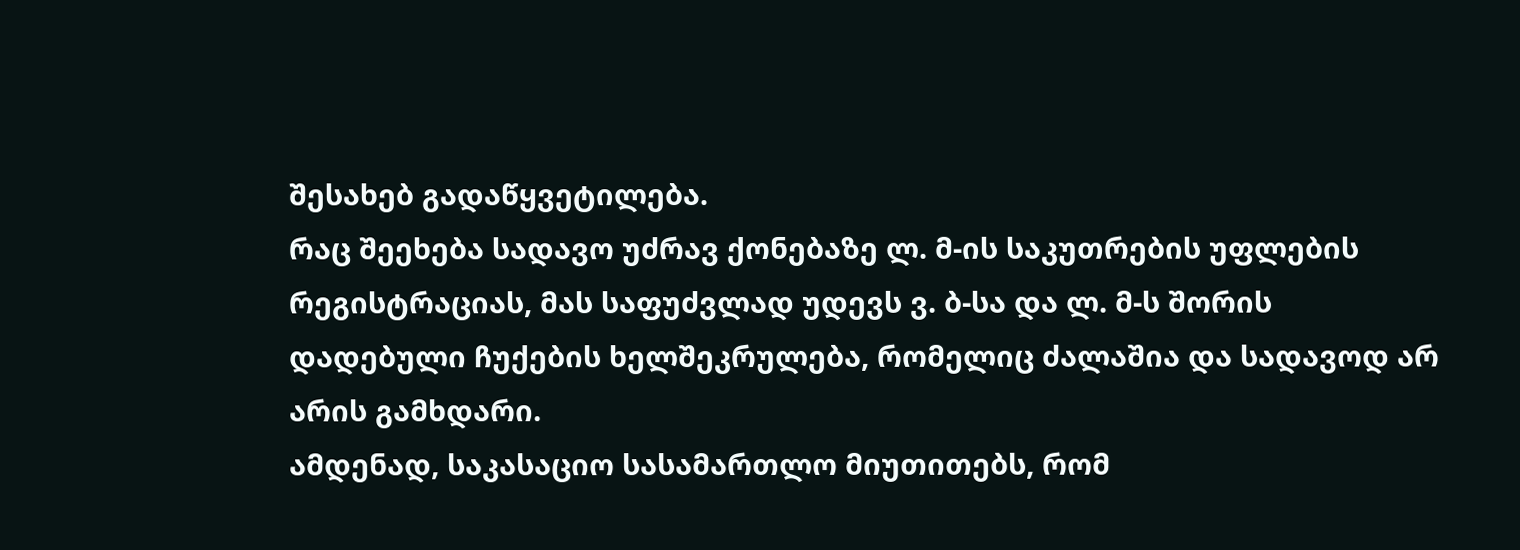შესახებ გადაწყვეტილება.
რაც შეეხება სადავო უძრავ ქონებაზე ლ. მ-ის საკუთრების უფლების რეგისტრაციას, მას საფუძვლად უდევს ვ. ბ-სა და ლ. მ-ს შორის დადებული ჩუქების ხელშეკრულება, რომელიც ძალაშია და სადავოდ არ არის გამხდარი.
ამდენად, საკასაციო სასამართლო მიუთითებს, რომ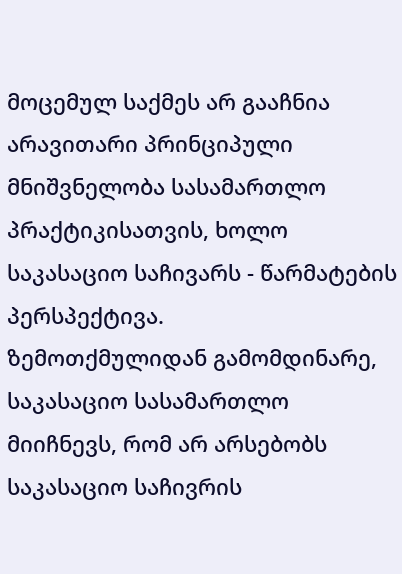მოცემულ საქმეს არ გააჩნია არავითარი პრინციპული მნიშვნელობა სასამართლო პრაქტიკისათვის, ხოლო საკასაციო საჩივარს - წარმატების პერსპექტივა.
ზემოთქმულიდან გამომდინარე, საკასაციო სასამართლო მიიჩნევს, რომ არ არსებობს საკასაციო საჩივრის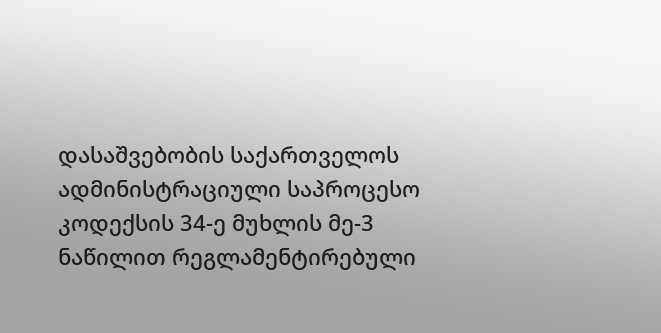დასაშვებობის საქართველოს ადმინისტრაციული საპროცესო კოდექსის 34-ე მუხლის მე-3 ნაწილით რეგლამენტირებული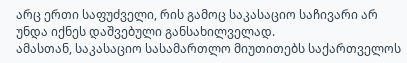არც ერთი საფუძველი, რის გამოც საკასაციო საჩივარი არ უნდა იქნეს დაშვებული განსახილველად.
ამასთან, საკასაციო სასამართლო მიუთითებს საქართველოს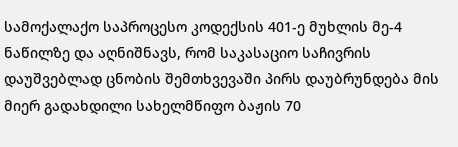სამოქალაქო საპროცესო კოდექსის 401-ე მუხლის მე-4 ნაწილზე და აღნიშნავს, რომ საკასაციო საჩივრის დაუშვებლად ცნობის შემთხვევაში პირს დაუბრუნდება მის მიერ გადახდილი სახელმწიფო ბაჟის 70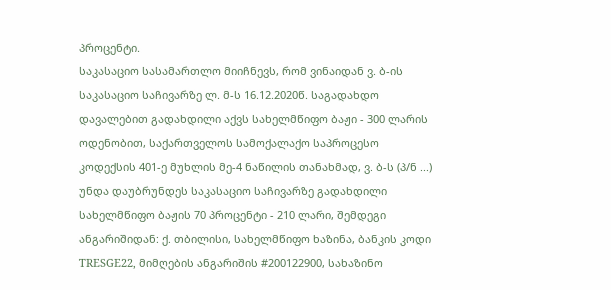პროცენტი.
საკასაციო სასამართლო მიიჩნევს, რომ ვინაიდან ვ. ბ-ის საკასაციო საჩივარზე ლ. მ-ს 16.12.2020წ. საგადახდო დავალებით გადახდილი აქვს სახელმწიფო ბაჟი - 300 ლარის ოდენობით, საქართველოს სამოქალაქო საპროცესო კოდექსის 401-ე მუხლის მე-4 ნაწილის თანახმად, ვ. ბ-ს (პ/ნ ...) უნდა დაუბრუნდეს საკასაციო საჩივარზე გადახდილი სახელმწიფო ბაჟის 70 პროცენტი - 210 ლარი, შემდეგი ანგარიშიდან: ქ. თბილისი, სახელმწიფო ხაზინა, ბანკის კოდი TRESGE22, მიმღების ანგარიშის #200122900, სახაზინო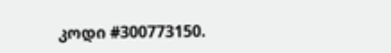კოდი #300773150.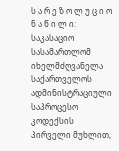ს ა რ ე ზ ო ლ უ ც ი ო ნ ა წ ი ლ ი:
საკასაციო სასამართლომ იხელმძღვანელა საქართველოს ადმინისტრაციული საპროცესო კოდექსის პირველი მუხლით,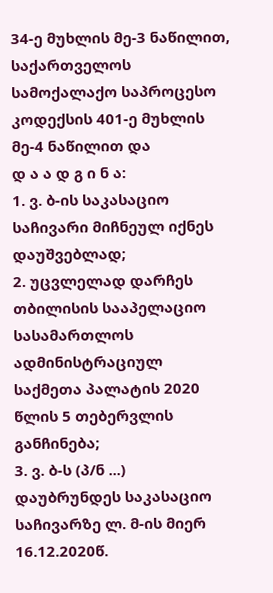34-ე მუხლის მე-3 ნაწილით, საქართველოს სამოქალაქო საპროცესო კოდექსის 401-ე მუხლის მე-4 ნაწილით და
დ ა ა დ გ ი ნ ა:
1. ვ. ბ-ის საკასაციო საჩივარი მიჩნეულ იქნეს დაუშვებლად;
2. უცვლელად დარჩეს თბილისის სააპელაციო სასამართლოს ადმინისტრაციულ საქმეთა პალატის 2020 წლის 5 თებერვლის განჩინება;
3. ვ. ბ-ს (პ/ნ ...) დაუბრუნდეს საკასაციო საჩივარზე ლ. მ-ის მიერ 16.12.2020წ.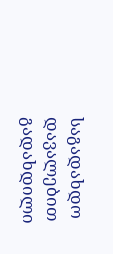საგადახდო დავალებით გადახდილი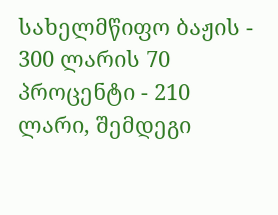სახელმწიფო ბაჟის - 300 ლარის 70 პროცენტი - 210 ლარი, შემდეგი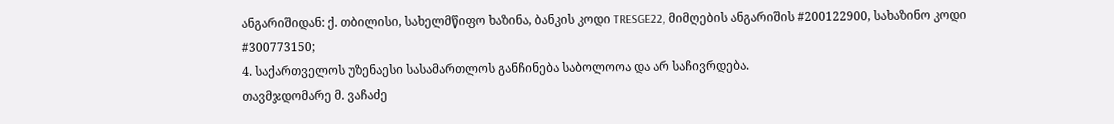ანგარიშიდან: ქ. თბილისი, სახელმწიფო ხაზინა, ბანკის კოდი TRESGE22, მიმღების ანგარიშის #200122900, სახაზინო კოდი #300773150;
4. საქართველოს უზენაესი სასამართლოს განჩინება საბოლოოა და არ საჩივრდება.
თავმჯდომარე მ. ვაჩაძე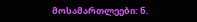მოსამართლეები: ნ.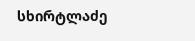სხირტლაძე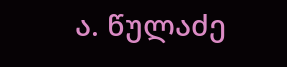ა. წულაძე